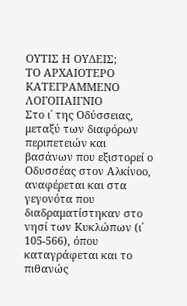ΟΥΤΙΣ Η ΟΥΔΕΙΣ;
ΤΟ ΑΡΧΑΙΟΤΕΡΟ ΚΑΤΕΓΡΑΜΜΕΝΟ ΛΟΓΟΠΑΙΓΝΙΟ
Στο ι΄ της Οδύσσειας, μεταξύ των διαφόρων περιπετειών και βασάνων που εξιστορεί ο Οδυσσέας στον Αλκίνοο, αναφέρεται και στα γεγονότα που διαδραματίστηκαν στο νησί των Κυκλώπων (ι΄ 105-566), όπου καταγράφεται και το πιθανώς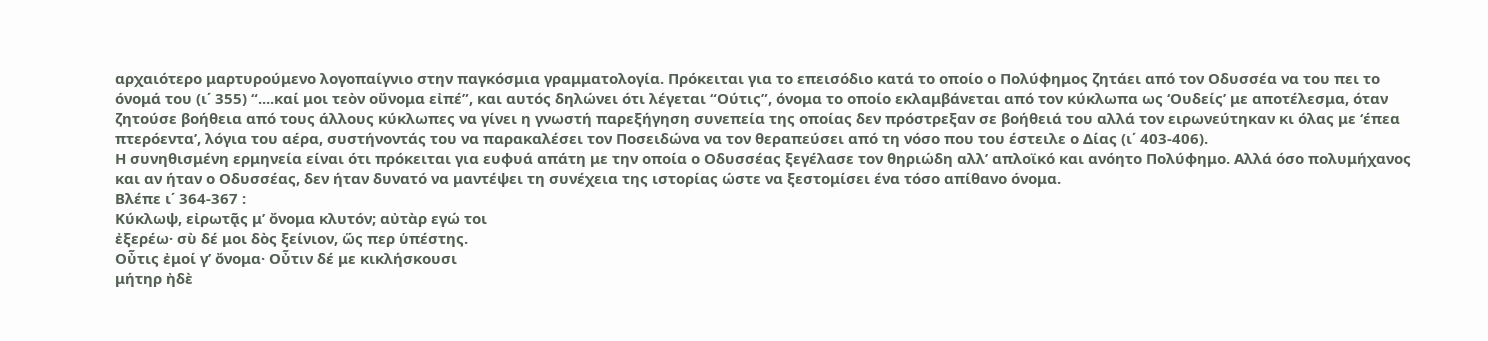αρχαιότερο μαρτυρούμενο λογοπαίγνιο στην παγκόσμια γραμματολογία. Πρόκειται για το επεισόδιο κατά το οποίο ο Πολύφημος ζητάει από τον Οδυσσέα να του πει το όνομά του (ι΄ 355) “....καί μοι τεὸν οὔνομα εἰπέ”, και αυτός δηλώνει ότι λέγεται “Ούτις”, όνομα το οποίο εκλαμβάνεται από τον κύκλωπα ως ‘Ουδείς’ με αποτέλεσμα, όταν ζητούσε βοήθεια από τους άλλους κύκλωπες να γίνει η γνωστή παρεξήγηση συνεπεία της οποίας δεν πρόστρεξαν σε βοήθειά του αλλά τον ειρωνεύτηκαν κι όλας με ‘έπεα πτερόεντα’, λόγια του αέρα, συστήνοντάς του να παρακαλέσει τον Ποσειδώνα να τον θεραπεύσει από τη νόσο που του έστειλε ο Δίας (ι΄ 403-406).
Η συνηθισμένη ερμηνεία είναι ότι πρόκειται για ευφυά απάτη με την οποία ο Οδυσσέας ξεγέλασε τον θηριώδη αλλ’ απλοϊκό και ανόητο Πολύφημο. Αλλά όσο πολυμήχανος και αν ήταν ο Οδυσσέας, δεν ήταν δυνατό να μαντέψει τη συνέχεια της ιστορίας ώστε να ξεστομίσει ένα τόσο απίθανο όνομα.
Βλέπε ι΄ 364-367 :
Κύκλωψ, εἰρωτᾷς μ’ ὄνομα κλυτόν; αὐτὰρ εγώ τοι
ἐξερέω· σὺ δέ μοι δὸς ξείνιον, ὥς περ ὑπέστης.
Οὖτις ἐμοί γ’ ὄνομα· Οὖτιν δέ με κικλήσκουσι
μήτηρ ἠδὲ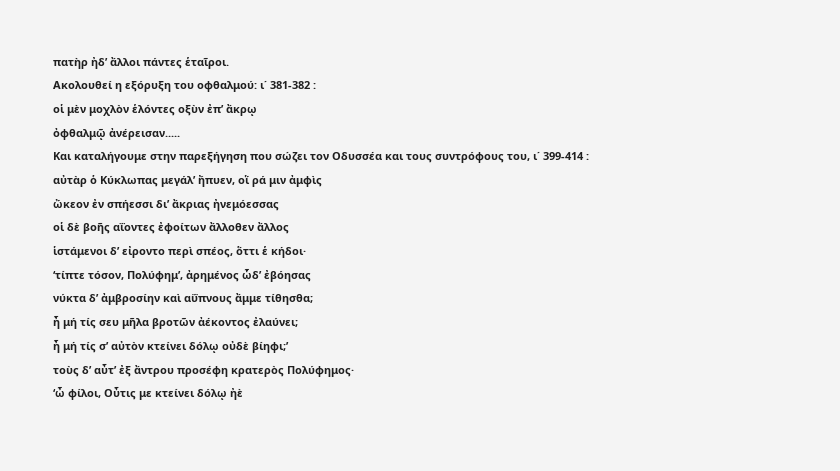πατὴρ ἠδ’ ἄλλοι πάντες ἑταῖροι.
Ακολουθεί η εξόρυξη του οφθαλμού: ι΄ 381-382 :
οἱ μὲν μοχλὸν ἑλόντες οξὺν ἐπ’ ἄκρῳ
ὀφθαλμῷ ἀνέρεισαν.....
Και καταλήγουμε στην παρεξήγηση που σώζει τον Οδυσσέα και τους συντρόφους του, ι΄ 399-414 :
αὐτὰρ ὁ Κύκλωπας μεγάλ’ ἤπυεν, οἵ ρά μιν ἀμφὶς
ὤκεον ἐν σπήεσσι δι’ ἄκριας ἠνεμόεσσας
οἱ δὲ βοῆς αΐοντες ἐφοίτων ἄλλοθεν ἄλλος
ἱστάμενοι δ’ εἰροντο περὶ σπέος, ὅττι ἑ κήδοι·
‘τίπτε τόσον, Πολύφημ’, ἀρημένος ὧδ’ ἐβόησας
νύκτα δ’ ἀμβροσίην καὶ αΰπνους ἄμμε τίθησθα;
ἦ μή τίς σευ μῆλα βροτῶν ἀέκοντος ἐλαύνει;
ἦ μή τίς σ’ αὐτὸν κτείνει δόλῳ οὐδὲ βίηφι;’
τοὺς δ’ αὖτ’ ἐξ ἄντρου προσέφη κρατερὸς Πολύφημος·
‘ὦ φίλοι, Οὖτις με κτείνει δόλῳ ἠὲ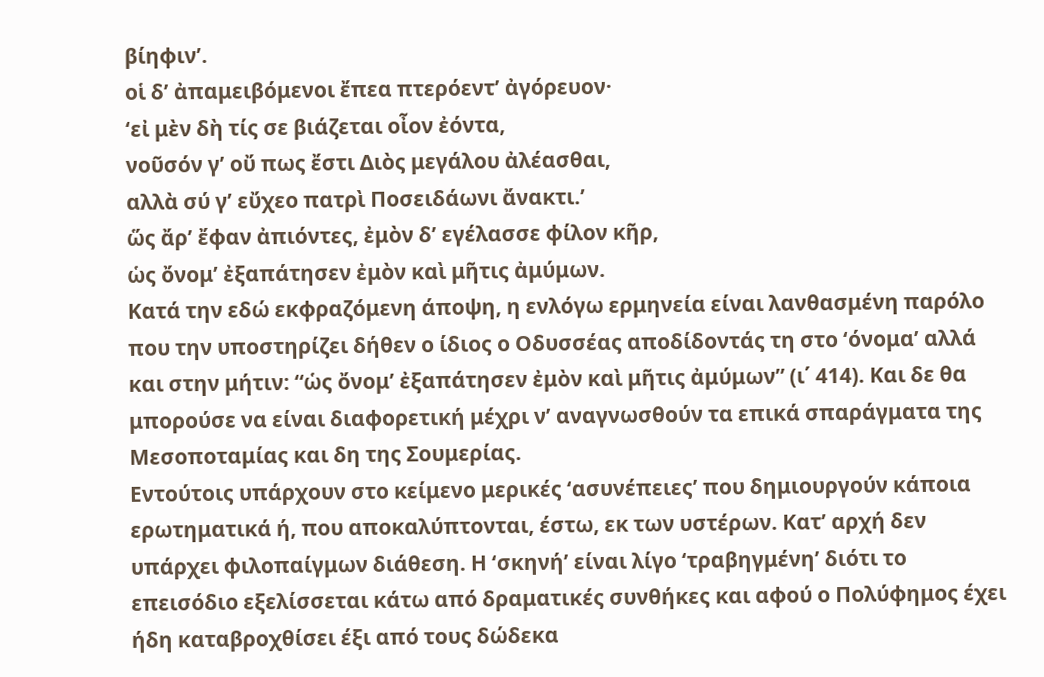βίηφιν’.
οἱ δ’ ἀπαμειβόμενοι ἔπεα πτερόεντ’ ἀγόρευον·
‘εἰ μὲν δὴ τίς σε βιάζεται οἶον ἐόντα,
νοῦσόν γ’ οὔ πως ἔστι Διὸς μεγάλου ἀλέασθαι,
αλλὰ σύ γ’ εὔχεο πατρὶ Ποσειδάωνι ἄνακτι.’
ὥς ἄρ’ ἔφαν ἀπιόντες, ἐμὸν δ’ εγέλασσε φίλον κῆρ,
ὡς ὄνομ’ ἐξαπάτησεν ἐμὸν καὶ μῆτις ἀμύμων.
Κατά την εδώ εκφραζόμενη άποψη, η ενλόγω ερμηνεία είναι λανθασμένη παρόλο που την υποστηρίζει δήθεν ο ίδιος ο Οδυσσέας αποδίδοντάς τη στο ‘όνομα’ αλλά και στην μήτιν: “ὡς ὄνομ’ ἐξαπάτησεν ἐμὸν καὶ μῆτις ἀμύμων” (ι΄ 414). Και δε θα μπορούσε να είναι διαφορετική μέχρι ν’ αναγνωσθούν τα επικά σπαράγματα της Μεσοποταμίας και δη της Σουμερίας.
Εντούτοις υπάρχουν στο κείμενο μερικές ‘ασυνέπειες’ που δημιουργούν κάποια ερωτηματικά ή, που αποκαλύπτονται, έστω, εκ των υστέρων. Κατ’ αρχή δεν υπάρχει φιλοπαίγμων διάθεση. Η ‘σκηνή’ είναι λίγο ‘τραβηγμένη’ διότι το επεισόδιο εξελίσσεται κάτω από δραματικές συνθήκες και αφού ο Πολύφημος έχει ήδη καταβροχθίσει έξι από τους δώδεκα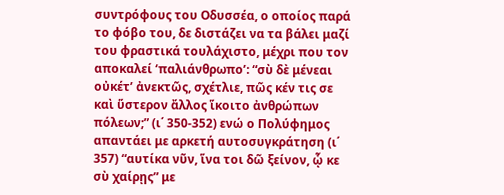συντρόφους του Οδυσσέα, ο οποίος παρά το φόβο του, δε διστάζει να τα βάλει μαζί του φραστικά τουλάχιστο, μέχρι που τον αποκαλεί ‘παλιάνθρωπο’: “σὺ δὲ μένεαι οὐκέτ’ ἀνεκτῶς, σχέτλιε, πῶς κέν τις σε καὶ ὕστερον ἄλλος ἵκοιτο ἀνθρώπων πόλεων;” (ι΄ 350-352) ενώ ο Πολύφημος απαντάει με αρκετή αυτοσυγκράτηση (ι΄ 357) “αυτίκα νῦν, ἵνα τοι δῶ ξείνον, ᾧ κε σὺ χαίρῃς” με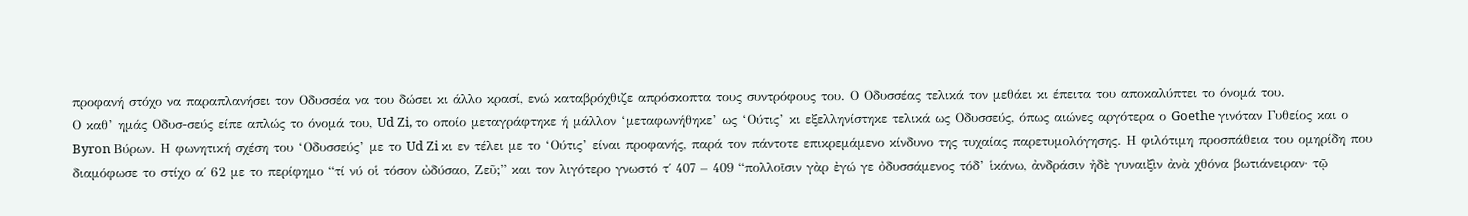προφανή στόχο να παραπλανήσει τον Οδυσσέα να του δώσει κι άλλο κρασί, ενώ καταβρόχθιζε απρόσκοπτα τους συντρόφους του. Ο Οδυσσέας τελικά τον μεθάει κι έπειτα του αποκαλύπτει το όνομά του.
Ο καθ’ ημάς Οδυσ-σεύς είπε απλώς το όνομά του, Ud Zi, το οποίο μεταγράφτηκε ή μάλλον ‘μεταφωνήθηκε’ ως ‘Ούτις’ κι εξελληνίστηκε τελικά ως Οδυσσεύς, όπως αιώνες αργότερα ο Goethe γινόταν Γυθείος και ο Byron Βύρων. Η φωνητική σχέση του ‘Οδυσσεύς’ με το Ud Zi κι εν τέλει με το ‘Ούτις’ είναι προφανής, παρά τον πάντοτε επικρεμάμενο κίνδυνο της τυχαίας παρετυμολόγησης. Η φιλότιμη προσπάθεια του ομηρίδη που διαμόφωσε το στίχο α΄ 62 με το περίφημο “τί νύ οἱ τόσον ὠδύσαο, Ζεῦ;” και τον λιγότερο γνωστό τ΄ 407 – 409 “πολλοῖσιν γὰρ ἐγώ γε ὀδυσσάμενος τόδ’ ἱκάνω, ἀνδράσιν ἠδὲ γυναιξὶν ἀνὰ χθόνα βωτιάνειραν· τῷ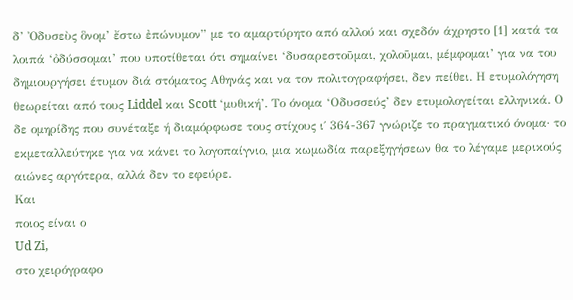δ’ Ὀδυσεὺς ὃνομ’ ἔστω ἐπώνυμον” με το αμαρτύρητο από αλλού και σχεδόν άχρηστο [1] κατά τα λοιπά ‘ὀδύσσομαι’ που υποτίθεται ότι σημαίνει ‘δυσαρεστοῦμαι, χολοῦμαι, μέμφομαι’ για να του δημιουργήσει έτυμον διά στόματος Αθηνάς και να τον πολιτογραφήσει, δεν πείθει. Η ετυμολόγηση θεωρείται από τους Liddel και Scott ‘μυθική’. Το όνομα ‘Οδυσσεύς’ δεν ετυμολογείται ελληνικά. Ο δε ομηρίδης που συνέταξε ή διαμόρφωσε τους στίχους ι΄ 364-367 γνώριζε το πραγματικό όνομα· το εκμεταλλεύτηκε για να κάνει το λογοπαίγνιο, μια κωμωδία παρεξηγήσεων θα το λέγαμε μερικούς αιώνες αργότερα, αλλά δεν το εφεύρε.
Και
ποιος είναι ο
Ud Zi,
στο χειρόγραφο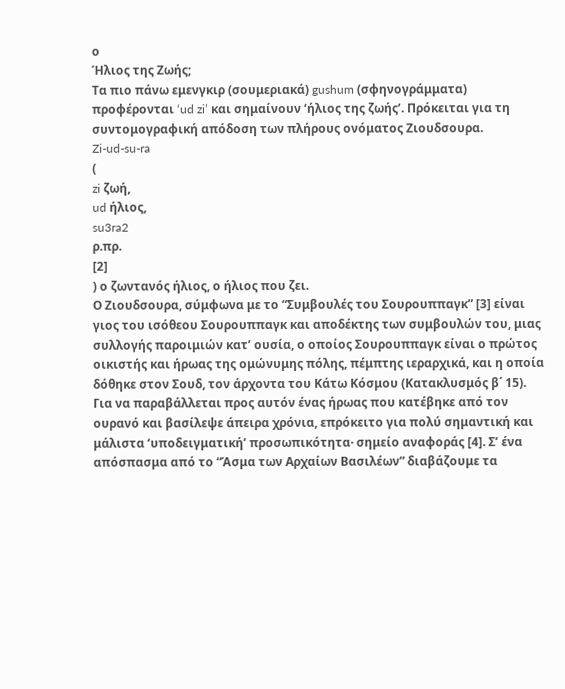ο
Ήλιος της Ζωής;
Τα πιο πάνω εμενγκιρ (σουμεριακά) gushum (σφηνογράμματα) προφέρονται ‘ud zi’ και σημαίνουν ‘ήλιος της ζωής’. Πρόκειται για τη συντομογραφική απόδοση των πλήρους ονόματος Ζιουδσουρα.
Zi-ud-su-ra
(
zi ζωή,
ud ήλιος,
su3ra2
ρ.πρ.
[2]
) ο ζωντανός ήλιος, ο ήλιος που ζει.
Ο Ζιουδσουρα, σύμφωνα με το “Συμβουλές του Σουρουππαγκ” [3] είναι γιος του ισόθεου Σουρουππαγκ και αποδέκτης των συμβουλών του, μιας συλλογής παροιμιών κατ’ ουσία, ο οποίος Σουρουππαγκ είναι ο πρώτος οικιστής και ήρωας της ομώνυμης πόλης, πέμπτης ιεραρχικά, και η οποία δόθηκε στον Σουδ, τον άρχοντα του Κάτω Κόσμου (Κατακλυσμός β΄ 15).
Για να παραβάλλεται προς αυτόν ένας ήρωας που κατέβηκε από τον ουρανό και βασίλεψε άπειρα χρόνια, επρόκειτο για πολύ σημαντική και μάλιστα ‘υποδειγματική’ προσωπικότητα· σημείο αναφοράς [4]. Σ’ ένα απόσπασμα από το “Άσμα των Αρχαίων Βασιλέων” διαβάζουμε τα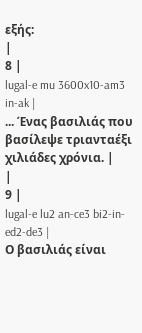εξής:
|
8 |
lugal-e mu 3600x10-am3 in-ak |
... Ένας βασιλιάς που βασίλεψε τριανταέξι χιλιάδες χρόνια. |
|
9 |
lugal-e lu2 an-ce3 bi2-in-ed2-de3 |
Ο βασιλιάς είναι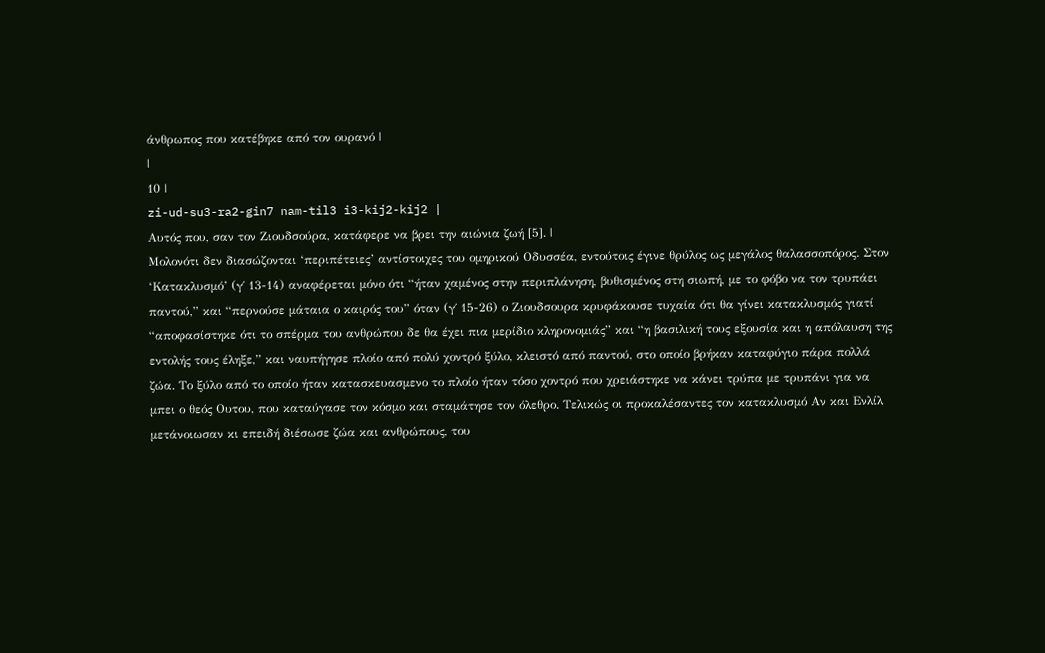άνθρωπος που κατέβηκε από τον ουρανό |
|
10 |
zi-ud-su3-ra2-gin7 nam-til3 i3-kij2-kij2 |
Αυτός που, σαν τον Ζιουδσούρα, κατάφερε να βρει την αιώνια ζωή [5]. |
Μολονότι δεν διασώζονται ‘περιπέτειες’ αντίστοιχες του ομηρικού Οδυσσέα, εντούτοις έγινε θρύλος ως μεγάλος θαλασσοπόρος. Στον ‘Κατακλυσμό’ (γ΄ 13-14) αναφέρεται μόνο ότι “ήταν χαμένος στην περιπλάνηση, βυθισμένος στη σιωπή, με το φόβο να τον τρυπάει παντού,” και “περνούσε μάταια ο καιρός του” όταν (γ΄ 15-26) ο Ζιουδσουρα κρυφάκουσε τυχαία ότι θα γίνει κατακλυσμός γιατί “αποφασίστηκε ότι το σπέρμα του ανθρώπου δε θα έχει πια μερίδιο κληρονομιάς” και “η βασιλική τους εξουσία και η απόλαυση της εντολής τους έληξε,” και ναυπήγησε πλοίο από πολύ χοντρό ξύλο, κλειστό από παντού, στο οποίο βρήκαν καταφύγιο πάρα πολλά ζώα. Το ξύλο από το οποίο ήταν κατασκευασμενο το πλοίο ήταν τόσο χοντρό που χρειάστηκε να κάνει τρύπα με τρυπάνι για να μπει ο θεός Ουτου, που καταύγασε τον κόσμο και σταμάτησε τον όλεθρο. Τελικώς οι προκαλέσαντες τον κατακλυσμό Αν και Ενλίλ μετάνοιωσαν κι επειδή διέσωσε ζώα και ανθρώπους, του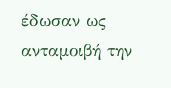έδωσαν ως ανταμοιβή την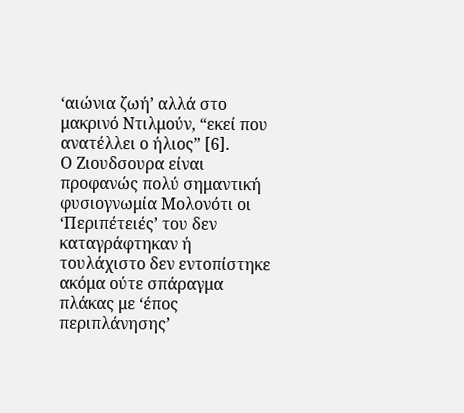‘αιώνια ζωή’ αλλά στο μακρινό Ντιλμούν, “εκεί που ανατέλλει ο ήλιος” [6].
Ο Ζιουδσουρα είναι προφανώς πολύ σημαντική φυσιογνωμία Μολονότι οι ‘Περιπέτειές’ του δεν καταγράφτηκαν ή τουλάχιστο δεν εντοπίστηκε ακόμα ούτε σπάραγμα πλάκας με ‘έπος περιπλάνησης’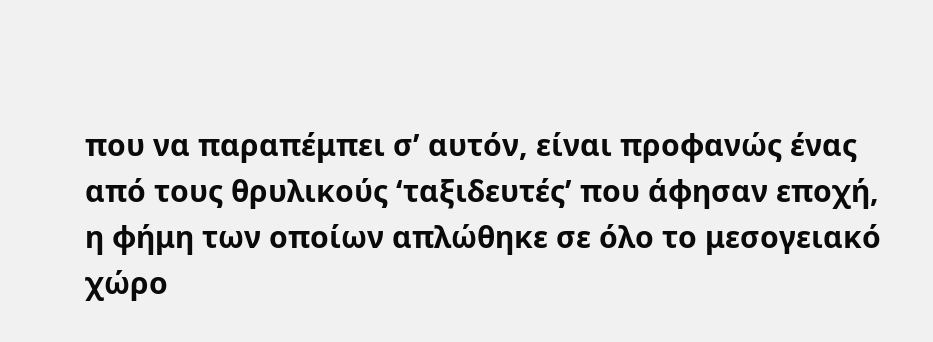που να παραπέμπει σ’ αυτόν, είναι προφανώς ένας από τους θρυλικούς ‘ταξιδευτές’ που άφησαν εποχή, η φήμη των οποίων απλώθηκε σε όλο το μεσογειακό χώρο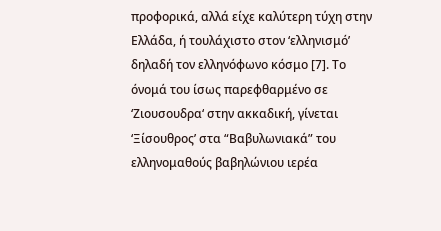προφορικά, αλλά είχε καλύτερη τύχη στην Ελλάδα, ή τουλάχιστο στον ‘ελληνισμό’ δηλαδή τον ελληνόφωνο κόσμο [7]. Το όνομά του ίσως παρεφθαρμένο σε ‘Ζιουσουδρα‘ στην ακκαδική, γίνεται ‘Ξίσουθρος’ στα “Βαβυλωνιακά” του ελληνομαθούς βαβηλώνιου ιερέα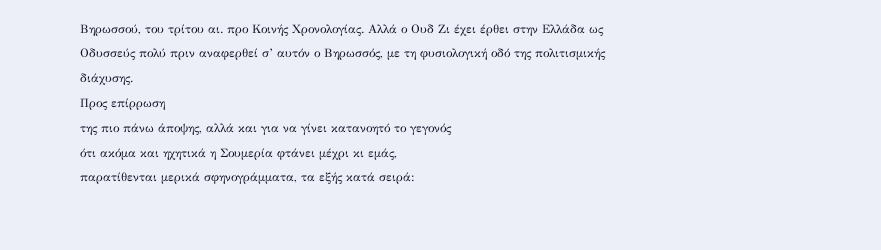Βηρωσσού, του τρίτου αι. προ Κοινής Χρονολογίας. Αλλά ο Ουδ Ζι έχει έρθει στην Ελλάδα ως Οδυσσεύς πολύ πριν αναφερθεί σ’ αυτόν ο Βηρωσσός, με τη φυσιολογική οδό της πολιτισμικής διάχυσης.
Προς επίρρωση
της πιο πάνω άποψης, αλλά και για να γίνει κατανοητό το γεγονός
ότι ακόμα και ηχητικά η Σουμερία φτάνει μέχρι κι εμάς,
παρατίθενται μερικά σφηνογράμματα, τα εξής κατά σειρά: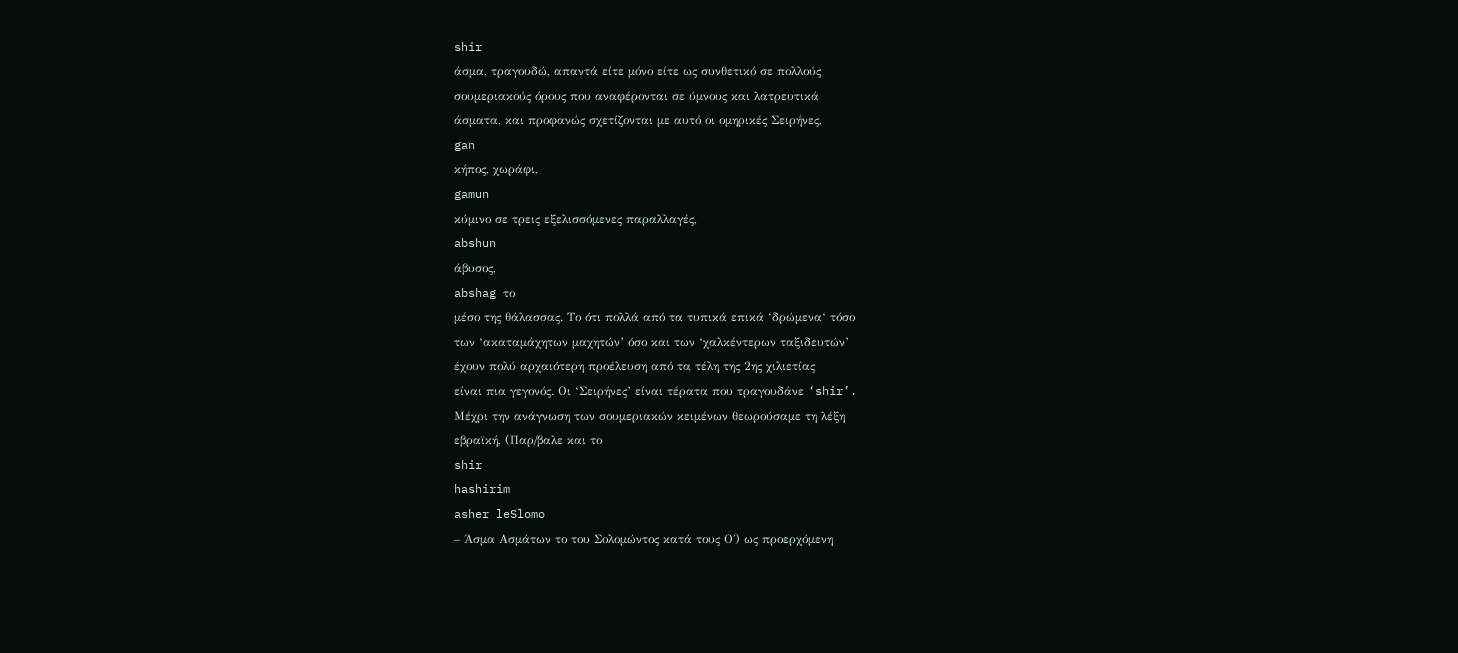shir
άσμα, τραγουδώ, απαντά είτε μόνο είτε ως συνθετικό σε πολλούς
σουμεριακούς όρους που αναφέρονται σε ύμνους και λατρευτικά
άσματα, και προφανώς σχετίζονται με αυτό οι ομηρικές Σειρήνες,
gan
κήπος, χωράφι,
gamun
κύμινο σε τρεις εξελισσόμενες παραλλαγές,
abshun
άβυσος,
abshag το
μέσο της θάλασσας. Το ότι πολλά από τα τυπικά επικά ‘δρώμενα‘ τόσο
των ‘ακαταμάχητων μαχητών’ όσο και των ‘χαλκέντερων ταξιδευτών’
έχουν πολύ αρχαιότερη προέλευση από τα τέλη της 2ης χιλιετίας
είναι πια γεγονός. Οι ‘Σειρήνες’ είναι τέρατα που τραγουδάνε ‘shir’.
Μέχρι την ανάγνωση των σουμεριακών κειμένων θεωρούσαμε τη λέξη
εβραϊκή, (Παρ/βαλε και το
shir
hashirim
asher leSlomo
– Άσμα Ασμάτων το του Σολομώντος κατά τους Ο΄) ως προερχόμενη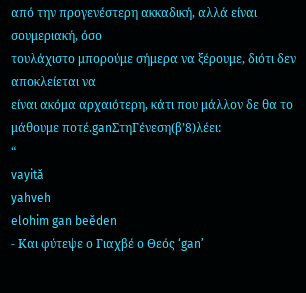από την προγενέστερη ακκαδική, αλλά είναι σουμεριακή, όσο
τουλάχιστο μπορούμε σήμερα να ξέρουμε, διότι δεν αποκλείεται να
είναι ακόμα αρχαιότερη, κάτι που μάλλον δε θα το μάθουμε ποτέ.ganΣτηΓένεση(β’8)λέει:
“
vayită
yahveh
elohim gan beěden
- Και φύτεψε ο Γιαχβέ ο Θεός ‘gan’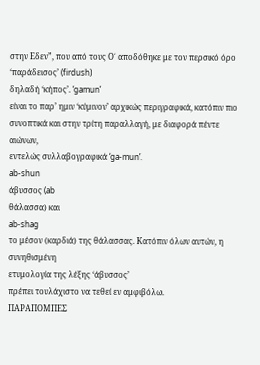στην Εδεν”, που από τους Ο΄ αποδόθηκε με τον περσικό όρο
‘παράδεισος’ (firdush)
δηλαδή ‘κήπος’. ‘gamun’
είναι το παρ’ ημιν ‘κύμινον’ αρχικώς περιγραφικά, κατόπιν πιο
συνοπτικά και στην τρίτη παραλλαγή, με διαφορά πέντε αιώνων,
εντελώς συλλαβογραφικά ‘ga-mun’.
ab-shun
άβυσσος (ab
θάλασσα) και
ab-shag
το μέσον (καρδιά) της θάλασσας. Κατόπιν όλων αυτών, η συνηθισμένη
ετυμολογία της λέξης ‘άβυσσος’
πρέπει τουλάχιστο να τεθεί εν αμφιβόλω.
ΠΑΡΑΠΟΜΠΕΣ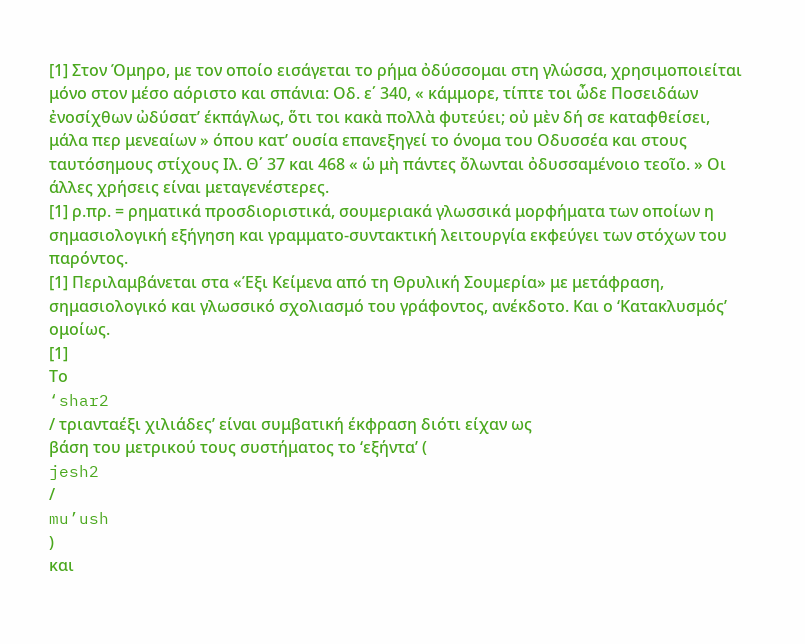[1] Στον Όμηρο, με τον οποίο εισάγεται το ρήμα ὀδύσσομαι στη γλώσσα, χρησιμοποιείται μόνο στον μέσο αόριστο και σπάνια: Οδ. ε΄ 340, « κάμμορε, τίπτε τοι ὦδε Ποσειδάων ἐνοσίχθων ὠδύσατ’ έκπάγλως, ὅτι τοι κακὰ πολλὰ φυτεύει; οὐ μὲν δή σε καταφθείσει, μάλα περ μενεαίων » όπου κατ’ ουσία επανεξηγεί το όνομα του Οδυσσέα και στους ταυτόσημους στίχους Ιλ. Θ΄ 37 και 468 « ὡ μὴ πάντες ὄλωνται ὀδυσσαμένοιο τεοῖο. » Οι άλλες χρήσεις είναι μεταγενέστερες.
[1] ρ.πρ. = ρηματικά προσδιοριστικά, σουμεριακά γλωσσικά μορφήματα των οποίων η σημασιολογική εξήγηση και γραμματο-συντακτική λειτουργία εκφεύγει των στόχων του παρόντος.
[1] Περιλαμβάνεται στα «Έξι Κείμενα από τη Θρυλική Σουμερία» με μετάφραση, σημασιολογικό και γλωσσικό σχολιασμό του γράφοντος, ανέκδοτο. Και ο ‘Κατακλυσμός’ ομοίως.
[1]
Το
‘shar2
/ τριανταέξι χιλιάδες’ είναι συμβατική έκφραση διότι είχαν ως
βάση του μετρικού τους συστήματος το ‘εξήντα’ (
jesh2
/
mu’ush
)
και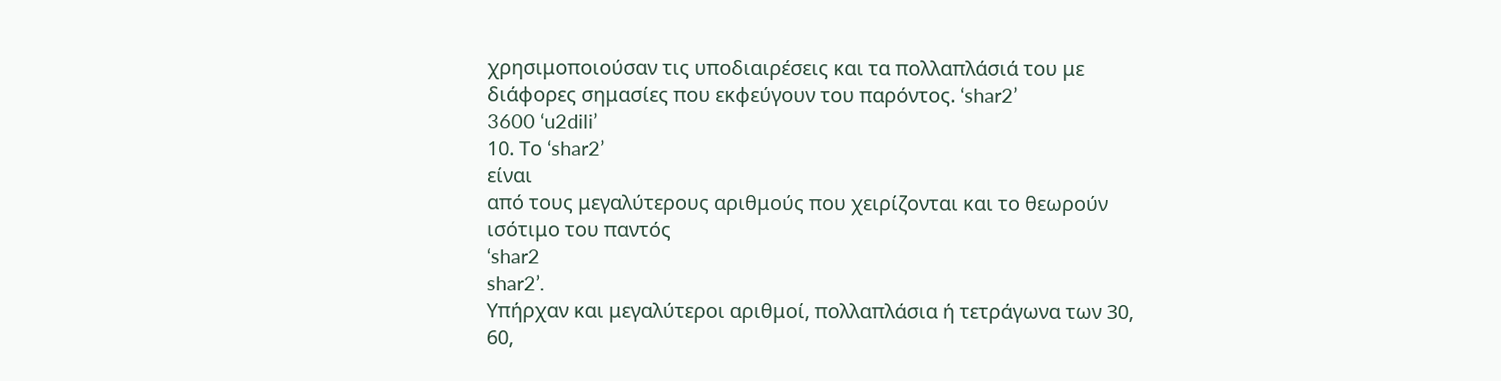χρησιμοποιούσαν τις υποδιαιρέσεις και τα πολλαπλάσιά του με
διάφορες σημασίες που εκφεύγουν του παρόντος. ‘shar2’
3600 ‘u2dili’
10. Το ‘shar2’
είναι
από τους μεγαλύτερους αριθμούς που χειρίζονται και το θεωρούν
ισότιμο του παντός
‘shar2
shar2’.
Υπήρχαν και μεγαλύτεροι αριθμοί, πολλαπλάσια ή τετράγωνα των 30,
60,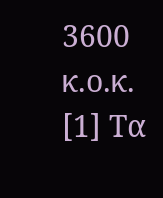3600 κ.ο.κ.
[1] Τα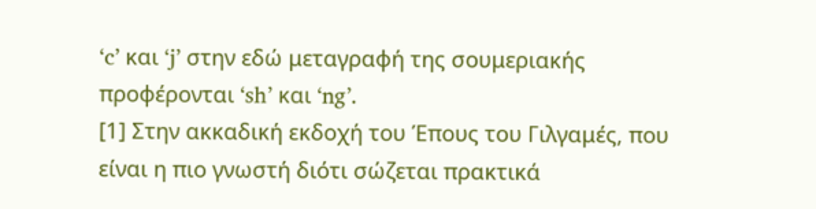‘c’ και ‘j’ στην εδώ μεταγραφή της σουμεριακής προφέρονται ‘sh’ και ‘ng’.
[1] Στην ακκαδική εκδοχή του Έπους του Γιλγαμές, που είναι η πιο γνωστή διότι σώζεται πρακτικά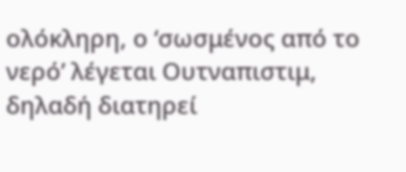ολόκληρη, ο ‘σωσμένος από το νερό’ λέγεται Ουτναπιστιμ, δηλαδή διατηρεί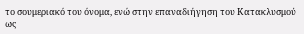το σουμεριακό του όνομα, ενώ στην επαναδιήγηση του Κατακλυσμού ως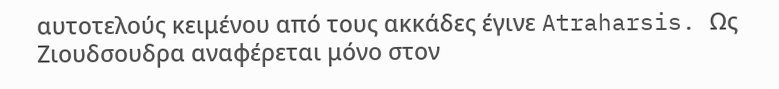αυτοτελούς κειμένου από τους ακκάδες έγινε Atraharsis. Ως Ζιουδσουδρα αναφέρεται μόνο στον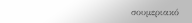σουμεριακό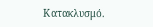Κατακλυσμό.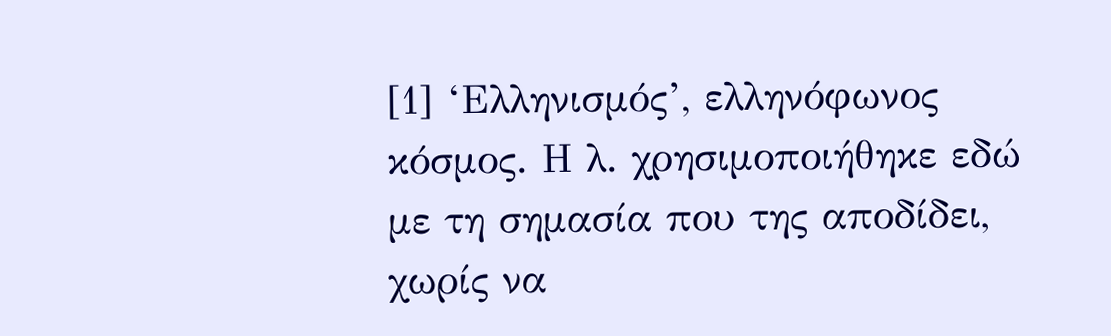[1] ‘Ελληνισμός’, ελληνόφωνος κόσμος. Η λ. χρησιμοποιήθηκε εδώ με τη σημασία που της αποδίδει, χωρίς να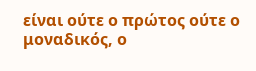είναι ούτε ο πρώτος ούτε ο μοναδικός, ο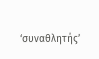‘συναθλητής’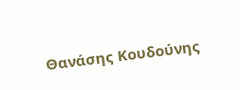Θανάσης Κουδούνης